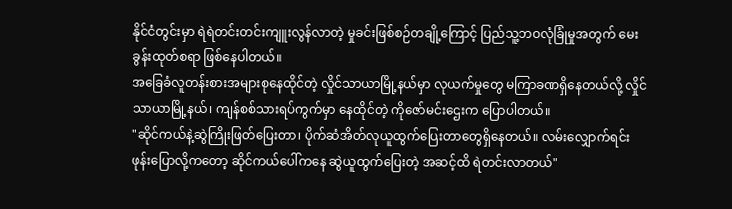နိုင်ငံတွင်းမှာ ရဲရဲတင်းတင်းကျူးလွန်လာတဲ့ မှုခင်းဖြစ်စဉ်တချို့ကြောင့် ပြည်သူ့ဘဝလုံခြုံမှုအတွက် မေးခွန်းထုတ်စရာ ဖြစ်နေပါတယ်။
အခြေခံလူတန်းစားအများစုနေထိုင်တဲ့ လှိုင်သာယာမြို့နယ်မှာ လုယက်မှုတွေ မကြာခဏရှိနေတယ်လို့ လှိုင်သာယာမြို့နယ်၊ ကျန်စစ်သားရပ်ကွက်မှာ နေထိုင်တဲ့ ကိုဇော်မင်းဌေးက ပြောပါတယ်။
"ဆိုင်ကယ်နဲ့ဆွဲကြိုးဖြတ်ပြေးတာ၊ ပိုက်ဆံအိတ်လုယူထွက်ပြေးတာတွေရှိနေတယ်။ လမ်းလျှောက်ရင်း ဖုန်းပြောလို့ကတော့ ဆိုင်ကယ်ပေါ်ကနေ ဆွဲယူထွက်ပြေးတဲ့ အဆင့်ထိ ရဲတင်းလာတယ်"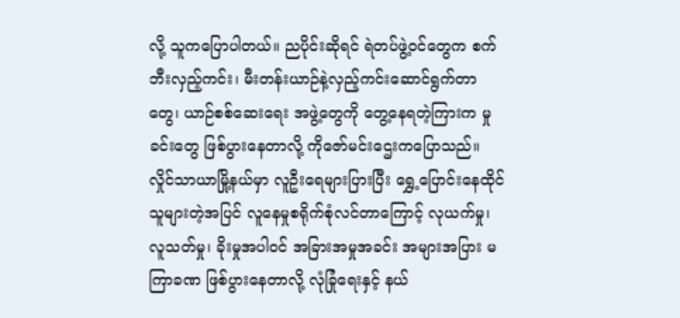လို့ သူကပြောပါတယ်။ ညပိုင်းဆိုရင် ရဲတပ်ဖွဲ့ဝင်တွေက စက်ဘီးလှည့်ကင်း၊ မီးတန်းယာဉ်နဲ့လှည့်ကင်းဆောင်ရွက်တာတွေ၊ ယာဉ်စစ်ဆေးရေး အဖွဲ့တွေကို တွေ့နေရတဲ့ကြားက မှုခင်းတွေ ဖြစ်ပွားနေတာလို့ ကိုဇော်မင်းဌေးကပြောသည်။
လှိုင်သာယာမြို့နယ်မှာ လူဦးရေများပြားပြီး ရွှေ့ပြောင်းနေထိုင်သူများတဲ့အပြင် လူနေမှုစရိုက်စုံလင်တာကြောင့် လုယက်မှု၊ လူသတ်မှု၊ ခိုးမှုအပါဝင် အခြားအမှုအခင်း အများအပြား မကြာခဏ ဖြစ်ပွားနေတာလို့ လုံခြုံရေးနှင့် နယ်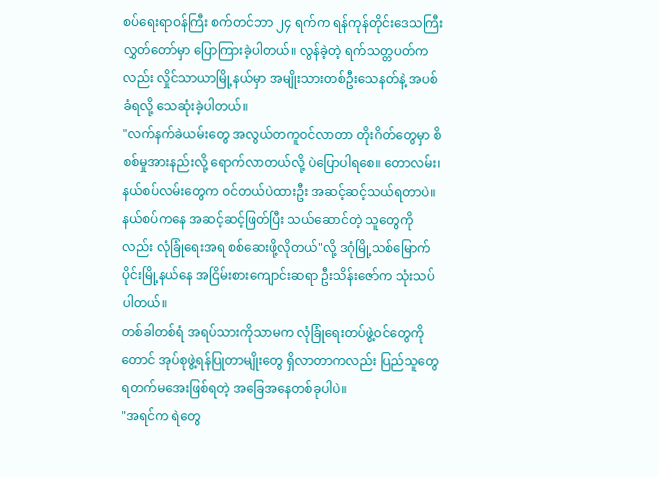စပ်ရေးရာဝန်ကြီး စက်တင်ဘာ ၂၄ ရက်က ရန်ကုန်တိုင်းဒေသကြီးလွှတ်တော်မှာ ပြောကြားခဲ့ပါတယ်။ လွန်ခဲ့တဲ့ ရက်သတ္တပတ်ကလည်း လှိုင်သာယာမြို့နယ်မှာ အမျိုးသားတစ်ဦးသေနတ်နဲ့ အပစ်ခံရလို့ သေဆုံးခဲ့ပါတယ်။
"လက်နက်ခဲယမ်းတွေ အလွယ်တကူဝင်လာတာ တိုးဂိတ်တွေမှာ စိစစ်မှုအားနည်းလို့ ရောက်လာတယ်လို့ ပဲပြောပါရစေ။ တောလမ်း၊ နယ်စပ်လမ်းတွေက ဝင်တယ်ပဲထားဦး အဆင့်ဆင့်သယ်ရတာပဲ။ နယ်စပ်ကနေ အဆင့်ဆင့်ဖြတ်ပြီး သယ်ဆောင်တဲ့ သူတွေကိုလည်း လုံခြုံရေးအရ စစ်ဆေးဖို့လိုတယ်"လို့ ဒဂုံမြို့သစ်မြောက်ပိုင်းမြို့နယ်နေ အငြိမ်းစားကျောင်းဆရာ ဦးသိန်းဇော်က သုံးသပ်ပါတယ်။
တစ်ခါတစ်ရံ အရပ်သားကိုသာမက လုံခြုံရေးတပ်ဖွဲ့ဝင်တွေကိုတောင် အုပ်စုဖွဲ့ရန်ပြုတာမျိုးတွေ ရှိလာတာကလည်း ပြည်သူတွေ ရတက်မအေးဖြစ်ရတဲ့ အခြေအနေတစ်ခုပါပဲ။
"အရင်က ရဲတွေ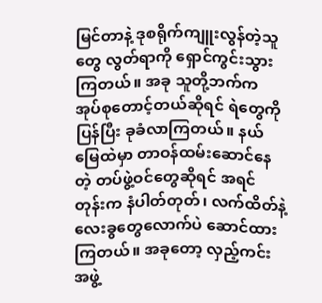မြင်တာနဲ့ ဒုစရိုက်ကျူးလွန်တဲ့သူတွေ လွတ်ရာကို ရှောင်ကွင်းသွားကြတယ်။ အခု သူတို့ဘက်က အုပ်စုတောင့်တယ်ဆိုရင် ရဲတွေကိုပြန်ပြီး ခုခံလာကြတယ်။ နယ်မြေထဲမှာ တာဝန်ထမ်းဆောင်နေတဲ့ တပ်ဖွဲ့ဝင်တွေဆိုရင် အရင်တုန်းက နံပါတ်တုတ်၊ လက်ထိတ်နဲ့ လေးခွတွေလောက်ပဲ ဆောင်ထားကြတယ်။ အခုတော့ လှည့်ကင်းအဖွဲ့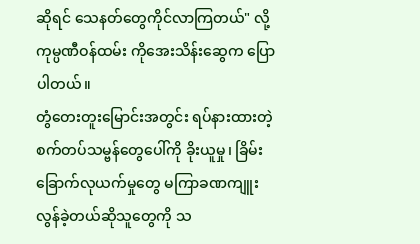ဆိုရင် သေနတ်တွေကိုင်လာကြတယ်" လို့ ကုမ္ပဏီဝန်ထမ်း ကိုအေးသိန်းဆွေက ပြောပါတယ်။
တွံတေးတူးမြောင်းအတွင်း ရပ်နားထားတဲ့ စက်တပ်သမ္ဗန်တွေပေါ်ကို ခိုးယူမှု၊ ခြိမ်းခြောက်လုယက်မှုတွေ မကြာခဏကျူးလွန်ခဲ့တယ်ဆိုသူတွေကို သ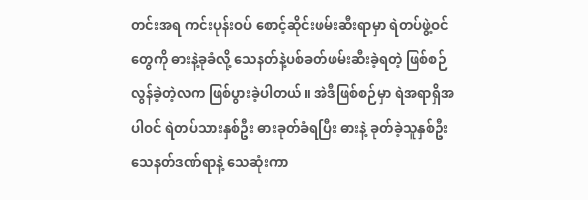တင်းအရ ကင်းပုန်းဝပ် စောင့်ဆိုင်းဖမ်းဆီးရာမှာ ရဲတပ်ဖွဲ့ဝင်တွေကို ဓားနဲ့ခုခံလို့ သေနတ်နဲ့ပစ်ခတ်ဖမ်းဆီးခဲ့ရတဲ့ ဖြစ်စဉ်လွန်ခဲ့တဲ့လက ဖြစ်ပွားခဲ့ပါတယ်။ အဲဒီဖြစ်စဉ်မှာ ရဲအရာရှိအပါဝင် ရဲတပ်သားနှစ်ဦး ဓားခုတ်ခံရပြီး ဓားနဲ့ ခုတ်ခဲ့သူနှစ်ဦး သေနတ်ဒဏ်ရာနဲ့ သေဆုံးကာ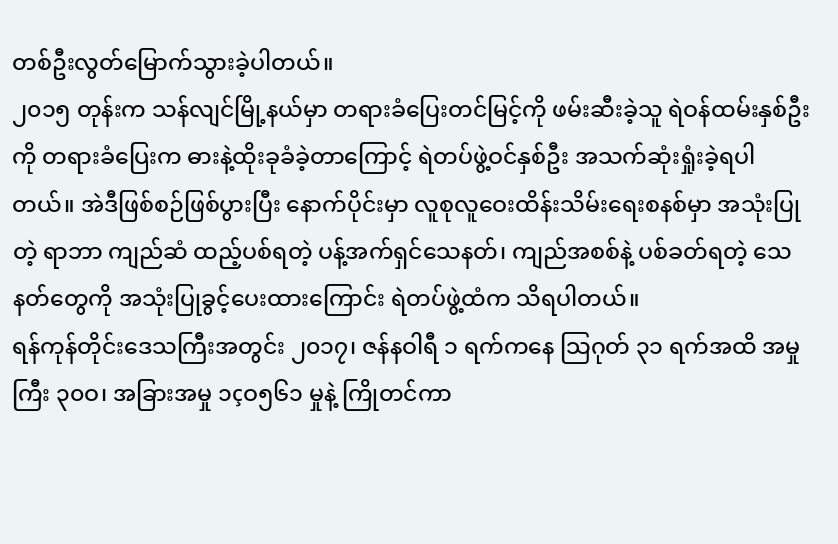တစ်ဦးလွတ်မြောက်သွားခဲ့ပါတယ်။
၂၀၁၅ တုန်းက သန်လျင်မြို့နယ်မှာ တရားခံပြေးတင်မြင့်ကို ဖမ်းဆီးခဲ့သူ ရဲဝန်ထမ်းနှစ်ဦးကို တရားခံပြေးက ဓားနဲ့ထိုးခုခံခဲ့တာကြောင့် ရဲတပ်ဖွဲ့ဝင်နှစ်ဦး အသက်ဆုံးရှုံးခဲ့ရပါတယ်။ အဲဒီဖြစ်စဉ်ဖြစ်ပွားပြီး နောက်ပိုင်းမှာ လူစုလူဝေးထိန်းသိမ်းရေးစနစ်မှာ အသုံးပြုတဲ့ ရာဘာ ကျည်ဆံ ထည့်ပစ်ရတဲ့ ပန့်အက်ရှင်သေနတ်၊ ကျည်အစစ်နဲ့ ပစ်ခတ်ရတဲ့ သေနတ်တွေကို အသုံးပြုခွင့်ပေးထားကြောင်း ရဲတပ်ဖွဲ့ထံက သိရပါတယ်။
ရန်ကုန်တိုင်းဒေသကြီးအတွင်း ၂၀၁၇၊ ဇန်နဝါရီ ၁ ရက်ကနေ သြဂုတ် ၃၁ ရက်အထိ အမှုကြီး ၃၀ဝ၊ အခြားအမှု ၁çဝ၅၆၁ မှုနဲ့ ကြိုတင်ကာ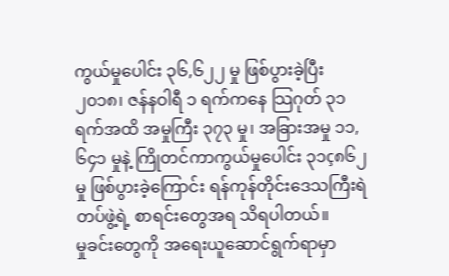ကွယ်မှုပေါင်း ၃၆,၆၂၂ မှု ဖြစ်ပွားခဲ့ပြီး ၂၀၁၈၊ ဇန်နဝါရီ ၁ ရက်ကနေ သြဂုတ် ၃၁ ရက်အထိ အမှုကြီး ၃၇၃ မှု၊ အခြားအမှု ၁၁,၆၄၁ မှုနဲ့ ကြိုတင်ကာကွယ်မှုပေါင်း ၃၁ç၈၆၂ မှု ဖြစ်ပွားခဲ့ကြောင်း ရန်ကုန်တိုင်းဒေသကြီးရဲတပ်ဖွဲ့ရဲ့ စာရင်းတွေအရ သိရပါတယ်။
မှုခင်းတွေကို အရေးယူဆောင်ရွက်ရာမှာ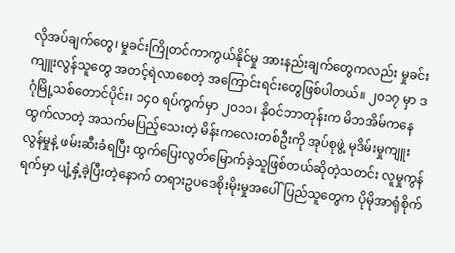လိုအပ်ချက်တွေ၊ မှုခင်းကြိုတင်ကာကွယ်နိုင်မှု အားနည်းချက်တွေကလည်း မှုခင်းကျူးလွန်သူတွေ အတင့်ရဲလာစေတဲ့ အကြောင်းရင်းတွေဖြစ်ပါတယ်။ ၂၀၁၇ မှာ ဒဂုံမြို့သစ်တောင်ပိုင်း၊ ၁၄၀ ရပ်ကွက်မှာ ၂၀၁၁၊ နိုဝင်ဘာတုန်းက မိဘအိမ်ကနေထွက်လာတဲ့ အသက်မပြည့်သေးတဲ့ မိန်းကလေးတစ်ဦးကို အုပ်စုဖွဲ့ မုဒိမ်းမှုကျူးလွန်မှုနဲ့ ဖမ်းဆီးခံရပြီး ထွက်ပြေးလွတ်မြောက်ခဲ့သူဖြစ်တယ်ဆိုတဲ့သတင်း လူမှုကွန်ရက်မှာ ပျံ့နှံ့ခဲ့ပြီးတဲ့နောက် တရားဥပဒေစိုးမိုးမှုအပေါ် ပြည်သူတွေက ပိုမိုအာရုံစိုက်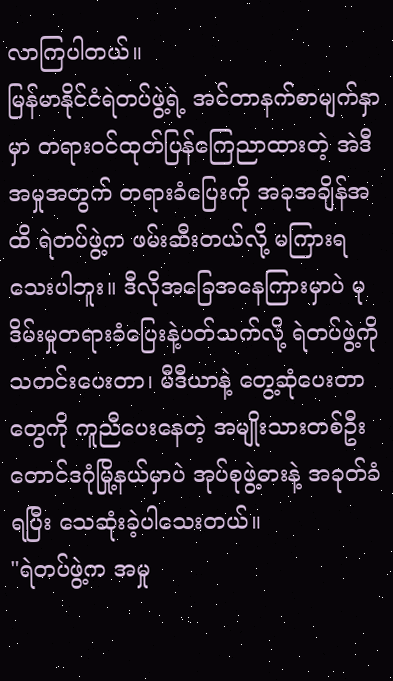လာကြပါတယ်။
မြန်မာနိုင်ငံရဲတပ်ဖွဲ့ရဲ့ အင်တာနက်စာမျက်နှာမှာ တရားဝင်ထုတ်ပြန်ကြေညာထားတဲ့ အဲဒီအမှုအတွက် တရားခံပြေးကို အခုအချိန်အထိ ရဲတပ်ဖွဲ့က ဖမ်းဆီးတယ်လို့ မကြားရသေးပါဘူး။ ဒီလိုအခြေအနေကြားမှာပဲ မုဒိမ်းမှုတရားခံပြေးနဲ့ပတ်သက်လို့ ရဲတပ်ဖွဲ့ကို သတင်းပေးတာ၊ မီဒီယာနဲ့ တွေ့ဆုံပေးတာတွေကို ကူညီပေးနေတဲ့ အမျိုးသားတစ်ဦး တောင်ဒဂုံမြို့နယ်မှာပဲ အုပ်စုဖွဲ့ဓားနဲ့ အခုတ်ခံရပြီး သေဆုံးခဲ့ပါသေးတယ်။
"ရဲတပ်ဖွဲ့က အမှု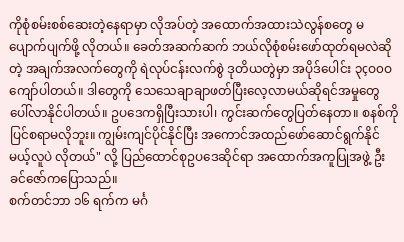ကိုစုံစမ်းစစ်ဆေးတဲ့နေရာမှာ လိုအပ်တဲ့ အထောက်အထားသဲလွန်စတွေ မပျောက်ပျက်ဖို့ လိုတယ်။ ခေတ်အဆက်ဆက် ဘယ်လိုစုံစမ်းဖော်ထုတ်ရမလဲဆိုတဲ့ အချက်အလက်တွေကို ရဲလုပ်ငန်းလက်စွဲ ဒုတိယတွဲမှာ အပိုဒ်ပေါင်း ၃çဝ၀ဝ ကျော်ပါတယ်။ ဒါတွေကို သေသေချာချာဖတ်ပြီးလေ့လာမယ်ဆိုရင်အမှုတွေ ပေါ်လာနိုင်ပါတယ်။ ဥပဒေကရှိပြီးသားပါ၊ ကွင်းဆက်တွေပြတ်နေတာ။ စနစ်ကိုပြင်စရာမလိုဘူး။ ကျွမ်းကျင်ပိုင်နိုင်ပြီး အကောင်အထည်ဖော်ဆောင်ရွက်နိုင်မယ့်လူပဲ လိုတယ်" လို့ ပြည်ထောင်စုဥပဒေဆိုင်ရာ အထောက်အကူပြုအဖွဲ့ ဦးခင်ဇော်ကပြောသည်။
စက်တင်ဘာ ၁၆ ရက်က မင်္ဂ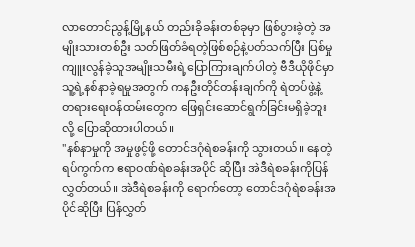လာတောင်ညွန့်မြို့နယ် တည်းခိုခန်းတစ်ခုမှာ ဖြစ်ပွားခဲ့တဲ့ အမျိုးသားတစ်ဦး သတ်ဖြတ်ခံရတဲ့ဖြစ်စဉ်နဲ့ပတ်သက်ပြီး ပြစ်မှုကျူးလွန်ခဲ့သူအမျိုးသမီးရဲ့ပြောကြားချက်ပါတဲ့ ဗီဒီယိုဖိုင်မှာ သူ့ရဲ့နစ်နာခဲ့ရမှုအတွက် ကနဦးတိုင်တန်းချက်ကို ရဲတပ်ဖွဲ့နဲ့ တရားရေးဝန်ထမ်းတွေက ဖြေရှင်းဆောင်ရွက်ခြင်းမရှိခဲ့ဘူးလို့ ပြောဆိုထားပါတယ်။
"နစ်နာမှုကို အမှုဖွင့်ဖို့ တောင်ဒဂုံရဲစခန်းကို သွားတယ်။ နေတဲ့ရပ်ကွက်က ဧရာဝဏ်ရဲစခန်းအပိုင် ဆိုပြီး အဲဒီရဲစခန်းကိုပြန်လွှတ်တယ်။ အဲဒီရဲစခန်းကို ရောက်တော့ တောင်ဒဂုံရဲစခန်းအပိုင်ဆိုပြီး ပြန်လွှတ်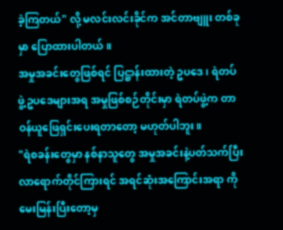ခဲ့ကြတယ်" လို့ မလင်းလင်းခိုင်က အင်တာဗျူး တစ်ခုမှာ ပြောထားပါတယ်။
အမှုအခင်းတွေဖြစ်ရင် ပြဋ္ဌာန်းထားတဲ့ ဥပဒေ၊ ရဲတပ်ဖွဲ့ဥပဒေများအရ အမှုဖြစ်စဉ်တိုင်းမှာ ရဲတပ်ဖွဲ့က တာဝန်ယူဖြေရှင်းပေးရတာတော့ မဟုတ်ပါဘူး။
"ရဲစခန်းတွေမှာ နစ်နာသူတွေ အမှုအခင်းနဲ့ပတ်သက်ပြီး လာရောက်တိုင်ကြားရင် အရင်ဆုံးအကြောင်းအရာ ကိုမေးမြန်းပြီးတော့မှ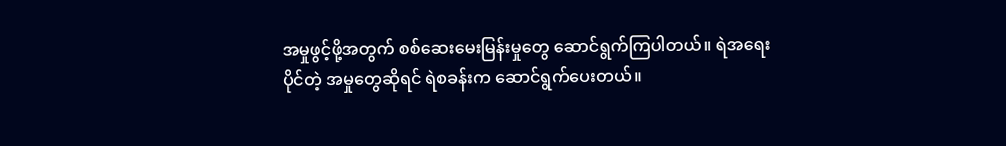အမှုဖွင့်ဖို့အတွက် စစ်ဆေးမေးမြန်းမှုတွေ ဆောင်ရွက်ကြပါတယ်။ ရဲအရေးပိုင်တဲ့ အမှုတွေဆိုရင် ရဲစခန်းက ဆောင်ရွက်ပေးတယ်။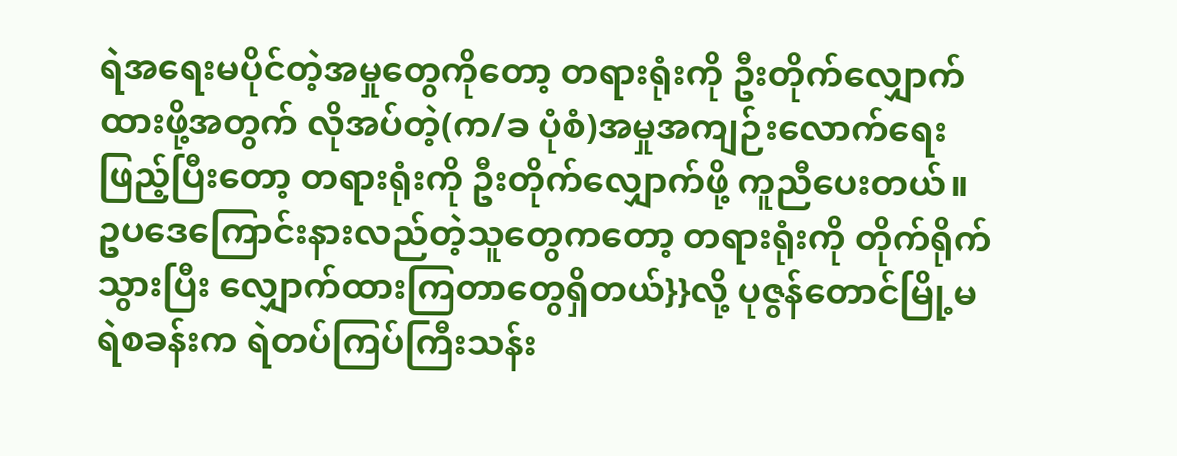ရဲအရေးမပိုင်တဲ့အမှုတွေကိုတော့ တရားရုံးကို ဦးတိုက်လျှောက်ထားဖို့အတွက် လိုအပ်တဲ့(က/ခ ပုံစံ)အမှုအကျဉ်းလောက်ရေးဖြည့်ပြီးတော့ တရားရုံးကို ဦးတိုက်လျှောက်ဖို့ ကူညီပေးတယ်။ ဥပဒေကြောင်းနားလည်တဲ့သူတွေကတော့ တရားရုံးကို တိုက်ရိုက်သွားပြီး လျှောက်ထားကြတာတွေရှိတယ်}}လို့ ပုဇွန်တောင်မြို့မရဲစခန်းက ရဲတပ်ကြပ်ကြီးသန်း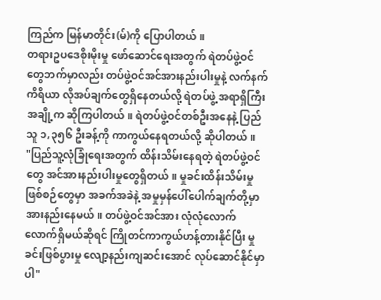ကြည်က မြန်မာတိုင်း(မ်)ကို ပြောပါတယ်။
တရားဥပဒေစိုးမိုးမှု ဖော်ဆောင်ရေးအတွက် ရဲတပ်ဖွဲ့ဝင်တွေဘက်မှာလည်း တပ်ဖွဲ့ဝင်အင်အားနည်းပါးမှုနဲ့ လက်နက်ကိရိယာ လိုအပ်ချက်တွေရှိနေတယ်လို့ ရဲတပ်ဖွဲ့ အရာရှိကြီးအချို့က ဆိုကြပါတယ်။ ရဲတပ်ဖွဲ့ဝင်တစ်ဦးအနေနဲ့ ပြည်သူ ၁,၃၅၆ ဦးခန့်ကို ကာကွယ်နေရတယ်လို့ ဆိုပါတယ်။
"ပြည်သူ့လုံခြုံရေးအတွက် ထိန်းသိမ်းနေရတဲ့ ရဲတပ်ဖွဲ့ဝင်တွေ အင်အားနည်းပါးမှုတွေရှိတယ်။ မှုခင်းထိန်းသိမ်းမှုဖြစ်စဉ်တွေမှာ အခက်အခဲနဲ့ အမှုမှန်ပေါ်ပေါက်ချက်တို့မှာ အားနည်းနေမယ်။ တပ်ဖွဲ့ဝင်အင်အား လုံလုံလောက်လောက်ရှိမယ်ဆိုရင် ကြိုတင်ကာကွယ်ဟန့်တားနိုင်ပြီး မှုခင်းဖြစ်ပွားမှု လျော့နည်းကျဆင်းအောင် လုပ်ဆောင်နိုင်မှာပါ"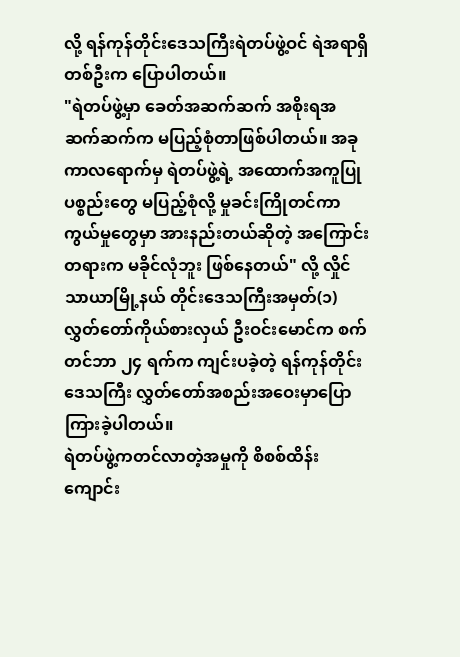လို့ ရန်ကုန်တိုင်းဒေသကြီးရဲတပ်ဖွဲ့ဝင် ရဲအရာရှိတစ်ဦးက ပြောပါတယ်။
"ရဲတပ်ဖွဲ့မှာ ခေတ်အဆက်ဆက် အစိုးရအဆက်ဆက်က မပြည့်စုံတာဖြစ်ပါတယ်။ အခုကာလရောက်မှ ရဲတပ်ဖွဲ့ရဲ့ အထောက်အကူပြုပစ္စည်းတွေ မပြည့်စုံလို့ မှုခင်းကြိုတင်ကာကွယ်မှုတွေမှာ အားနည်းတယ်ဆိုတဲ့ အကြောင်းတရားက မခိုင်လုံဘူး ဖြစ်နေတယ်" လို့ လှိုင်သာယာမြို့နယ် တိုင်းဒေသကြီးအမှတ်(၁) လွှတ်တော်ကိုယ်စားလှယ် ဦးဝင်းမောင်က စက်တင်ဘာ ၂၄ ရက်က ကျင်းပခဲ့တဲ့ ရန်ကုန်တိုင်းဒေသကြီး လွှတ်တော်အစည်းအဝေးမှာပြောကြားခဲ့ပါတယ်။
ရဲတပ်ဖွဲ့ကတင်လာတဲ့အမှုကို စိစစ်ထိန်းကျောင်း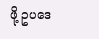ဖို့ ဥပဒေ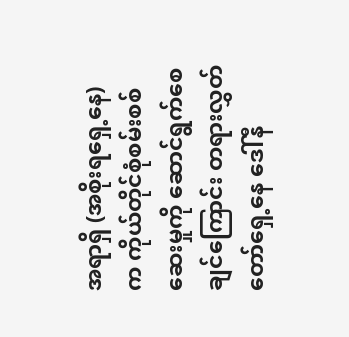အရာရှိ (အစိုးရရှေ့နေ)က ကိုယ်တိုင်စုံစမ်းစစ်ဆေးမှုကို ဆောင်ရွက်စေချင်ကြောင်း တရားလွှတ်တော်ရှေ့နေ ဒေါ်နီ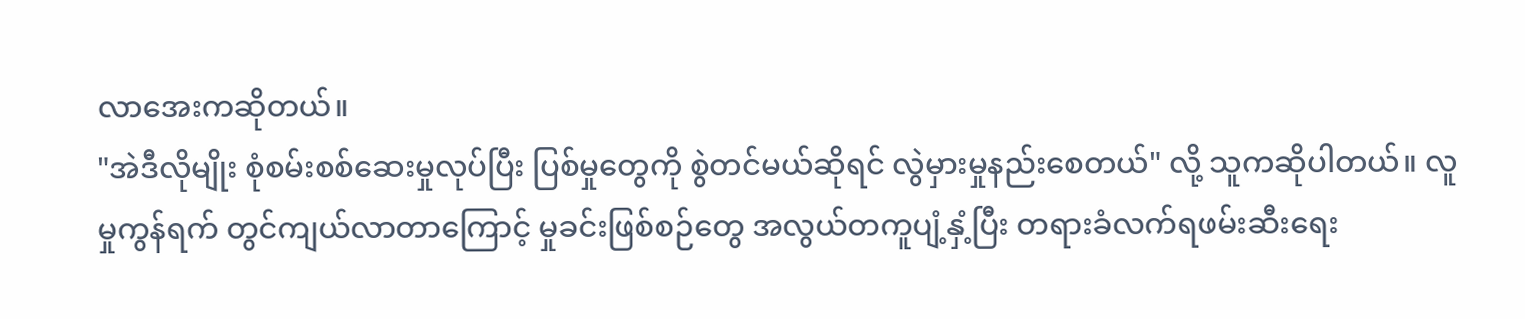လာအေးကဆိုတယ်။
"အဲဒီလိုမျိုး စုံစမ်းစစ်ဆေးမှုလုပ်ပြီး ပြစ်မှုတွေကို စွဲတင်မယ်ဆိုရင် လွဲမှားမှုနည်းစေတယ်" လို့ သူကဆိုပါတယ်။ လူမှုကွန်ရက် တွင်ကျယ်လာတာကြောင့် မှုခင်းဖြစ်စဉ်တွေ အလွယ်တကူပျံ့နှံ့ပြီး တရားခံလက်ရဖမ်းဆီးရေး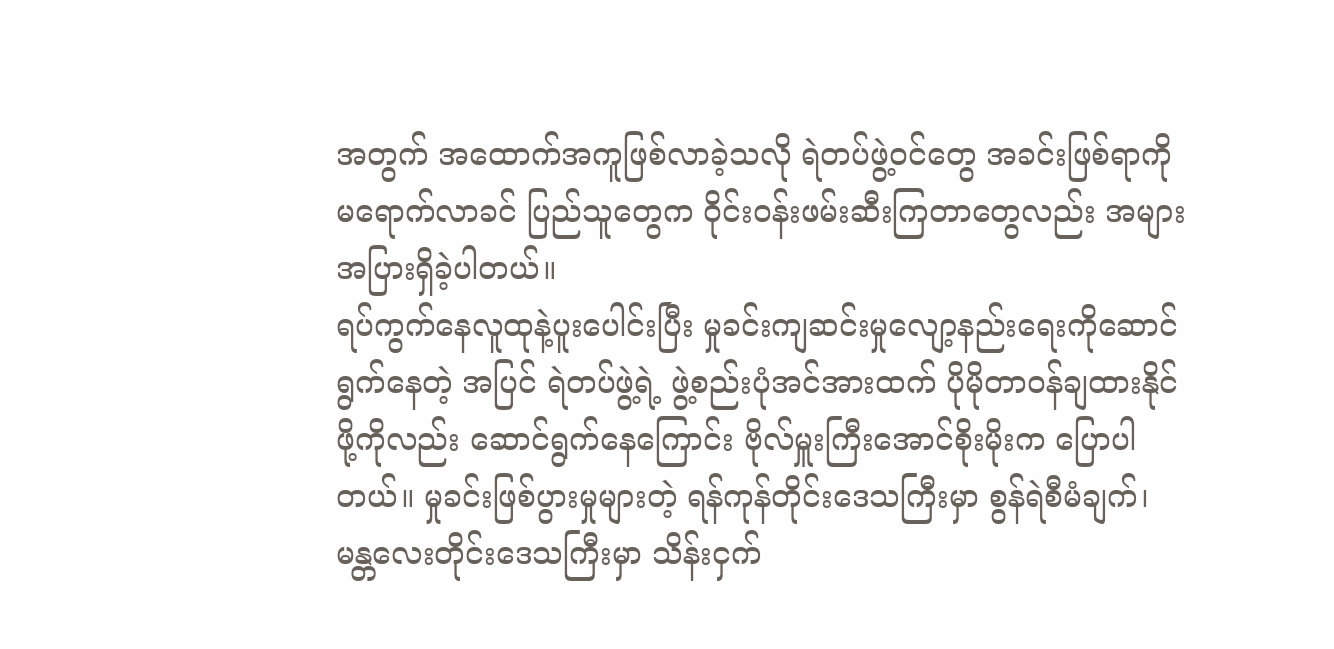အတွက် အထောက်အကူဖြစ်လာခဲ့သလို ရဲတပ်ဖွဲ့ဝင်တွေ အခင်းဖြစ်ရာကို မရောက်လာခင် ပြည်သူတွေက ဝိုင်းဝန်းဖမ်းဆီးကြတာတွေလည်း အများအပြားရှိခဲ့ပါတယ်။
ရပ်ကွက်နေလူထုနဲ့ပူးပေါင်းပြီး မှုခင်းကျဆင်းမှုလျော့နည်းရေးကိုဆောင်ရွက်နေတဲ့ အပြင် ရဲတပ်ဖွဲ့ရဲ့ ဖွဲ့စည်းပုံအင်အားထက် ပိုမိုတာဝန်ချထားနိုင်ဖို့ကိုလည်း ဆောင်ရွက်နေကြောင်း ဗိုလ်မှူးကြီးအောင်စိုးမိုးက ပြောပါတယ်။ မှုခင်းဖြစ်ပွားမှုများတဲ့ ရန်ကုန်တိုင်းဒေသကြီးမှာ စွန်ရဲစီမံချက်၊ မန္တလေးတိုင်းဒေသကြီးမှာ သိန်းငှက်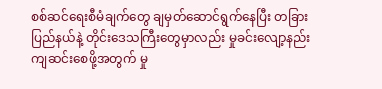စစ်ဆင်ရေးစီမံချက်တွေ ချမှတ်ဆောင်ရွက်နေပြီး တခြားပြည်နယ်နဲ့ တိုင်းဒေသကြီးတွေမှာလည်း မှုခင်းလျော့နည်းကျဆင်းစေဖို့အတွက် မှု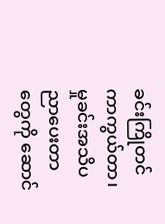ခင်းကြိုတင် ကာကွယ်တာ၊ မှုခင်းအသိပညာပေးတာတွေကို ဆောင်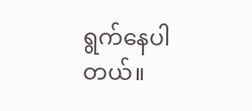ရွက်နေပါတယ်။